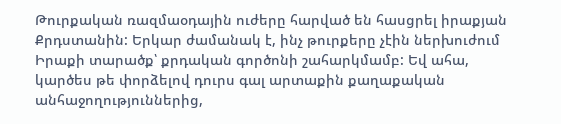Թուրքական ռազմաօդային ուժերը հարված են հասցրել իրաքյան Քրդստանին: Երկար ժամանակ է, ինչ թուրքերը չէին ներխուժում Իրաքի տարածք՝ քրդական գործոնի շահարկմամբ: Եվ ահա, կարծես թե փորձելով դուրս գալ արտաքին քաղաքական անհաջողություններից,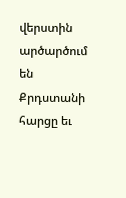վերստին արծարծում են Քրդստանի հարցը եւ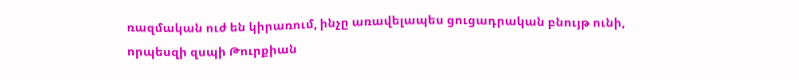ռազմական ուժ են կիրառում, ինչը առավելապես ցուցադրական բնույթ ունի, որպեսզի զսպի Թուրքիան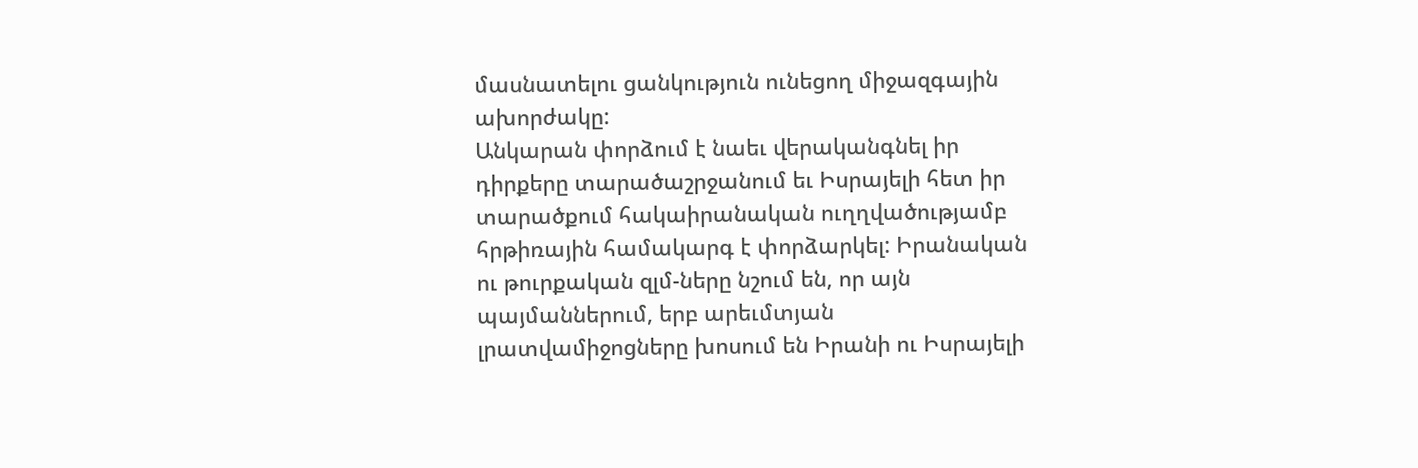մասնատելու ցանկություն ունեցող միջազգային ախորժակը:
Անկարան փորձում է նաեւ վերականգնել իր դիրքերը տարածաշրջանում եւ Իսրայելի հետ իր տարածքում հակաիրանական ուղղվածությամբ հրթիռային համակարգ է փորձարկել: Իրանական ու թուրքական զլմ-ները նշում են, որ այն պայմաններում, երբ արեւմտյան լրատվամիջոցները խոսում են Իրանի ու Իսրայելի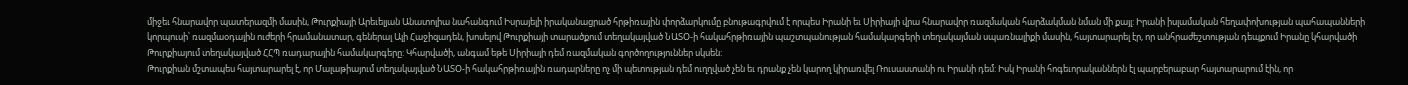միջեւ հնարավոր պատերազմի մասին, Թուրքիայի Արեւելյան Անատոլիա նահանգում Իսրայելի իրականացրած հրթիռային փորձարկումը բնութագրվում է որպես Իրանի եւ Սիրիայի վրա հնարավոր ռազմական հարձակման նման մի քայլ: Իրանի իսլամական հեղափոխության պահապանների կորպուսի՝ ռազմաօդային ուժերի հրամանատար, գեներալ Ալի Հաջիզադեն, խոսելով Թուրքիայի տարածքում տեղակայված ՆԱՏՕ-ի հակահրթիռային պաշտպանության համակարգերի տեղակայման սպառնալիքի մասին, հայտարարել էր, որ անհրաժեշտության դեպքում Իրանը կհարվածի Թուրքիայում տեղակայված ՀՀՊ ռադարային համակարգերը: Կհարվածի, անգամ եթե Սիրիայի դեմ ռազմական գործողություններ սկսեն:
Թուրքիան մշտապես հայտարարել է, որ Մալաթիայում տեղակայված ՆԱՏՕ-ի հակահրթիռային ռադարները ոչ մի պետության դեմ ուղղված չեն եւ դրանք չեն կարող կիրառվել Ռուսաստանի ու Իրանի դեմ: Իսկ Իրանի հոգեւորականներն էլ պարբերաբար հայտարարում էին, որ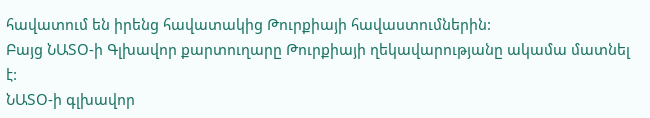հավատում են իրենց հավատակից Թուրքիայի հավաստումներին:
Բայց ՆԱՏՕ-ի Գլխավոր քարտուղարը Թուրքիայի ղեկավարությանը ակամա մատնել է:
ՆԱՏՕ-ի գլխավոր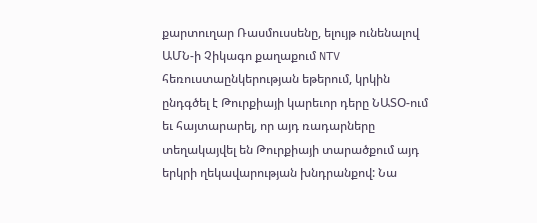քարտուղար Ռասմուսսենը, ելույթ ունենալով ԱՄՆ-ի Չիկագո քաղաքում NTV հեռուստաընկերության եթերում, կրկին ընդգծել է Թուրքիայի կարեւոր դերը ՆԱՏՕ-ում եւ հայտարարել, որ այդ ռադարները տեղակայվել են Թուրքիայի տարածքում այդ երկրի ղեկավարության խնդրանքով: Նա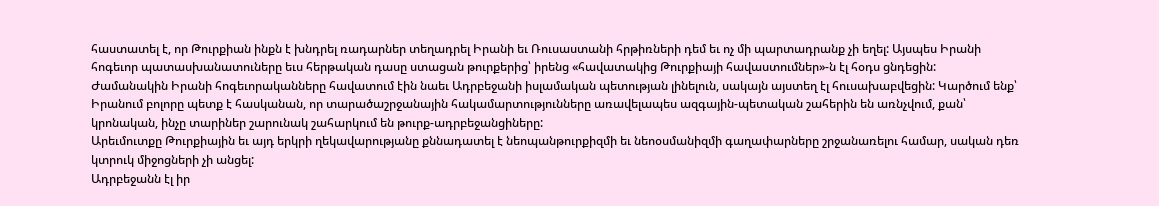հաստատել է, որ Թուրքիան ինքն է խնդրել ռադարներ տեղադրել Իրանի եւ Ռուսաստանի հրթիռների դեմ եւ ոչ մի պարտադրանք չի եղել: Այսպես Իրանի հոգեւոր պատասխանատուները եւս հերթական դասը ստացան թուրքերից՝ իրենց «հավատակից Թուրքիայի հավաստումներ»-ն էլ հօդս ցնդեցին:
Ժամանակին Իրանի հոգեւորականները հավատում էին նաեւ Ադրբեջանի իսլամական պետության լինելուն, սակայն այստեղ էլ հուսախաբվեցին: Կարծում ենք՝ Իրանում բոլորը պետք է հասկանան, որ տարածաշրջանային հակամարտությունները առավելապես ազգային-պետական շահերին են առնչվում, քան՝ կրոնական, ինչը տարիներ շարունակ շահարկում են թուրք-ադրբեջանցիները:
Արեւմուտքը Թուրքիային եւ այդ երկրի ղեկավարությանը քննադատել է նեոպանթուրքիզմի եւ նեոօսմանիզմի գաղափարները շրջանառելու համար, սական դեռ կտրուկ միջոցների չի անցել:
Ադրբեջանն էլ իր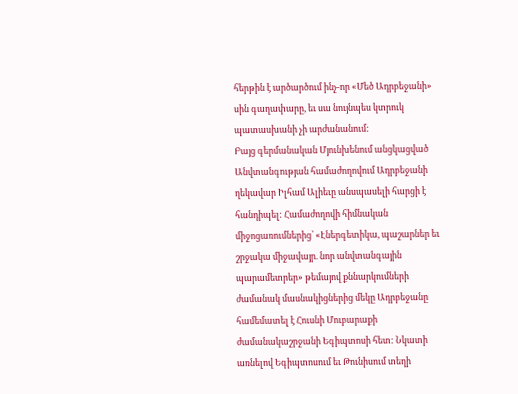հերթին է արծարծում ինչ-որ «Մեծ Ադրբեջանի» սին գաղափարը, եւ սա նույնպես կտրուկ պատասխանի չի արժանանում:
Բայց գերմանական Մյունխենում անցկացված Անվտանգության համաժողովում Ադրբեջանի ղեկավար Իլհամ Ալիեւը անսպասելի հարցի է հանդիպել: Համաժողովի հիմնական միջոցառումներից՝ «Էներգետիկա, պաշարներ եւ շրջակա միջավայր. նոր անվտանգային պարամետրեր» թեմայով քննարկումների ժամանակ մասնակիցներից մեկը Ադրբեջանը համեմատել է Հուսնի Մուբարաքի ժամանակաշրջանի Եգիպտոսի հետ: Նկատի առնելով Եգիպտոսում եւ Թունիսում տեղի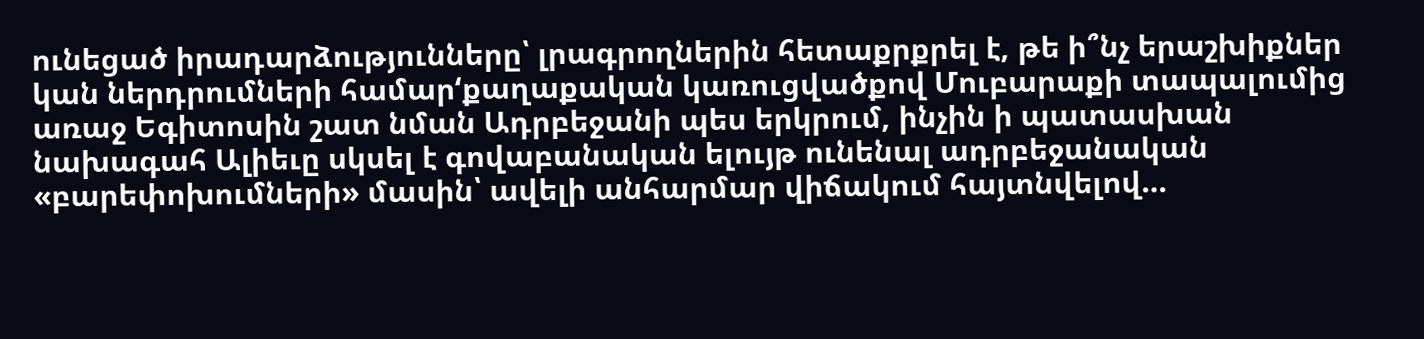ունեցած իրադարձությունները՝ լրագրողներին հետաքրքրել է, թե ի՞նչ երաշխիքներ կան ներդրումների համար‘քաղաքական կառուցվածքով Մուբարաքի տապալումից առաջ Եգիտոսին շատ նման Ադրբեջանի պես երկրում, ինչին ի պատասխան նախագահ Ալիեւը սկսել է գովաբանական ելույթ ունենալ ադրբեջանական «բարեփոխումների» մասին՝ ավելի անհարմար վիճակում հայտնվելով…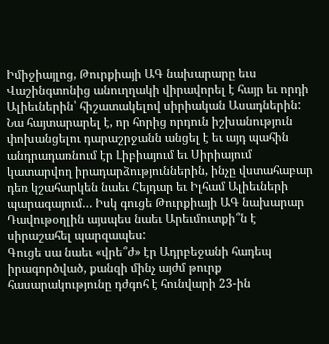Իմիջիայլոց, Թուրքիայի ԱԳ նախարարը եւս Վաշինգտոնից անուղղակի վիրավորել է հայր եւ որդի Ալիեւներին՝ հիշատակելով սիրիական Ասադներին: Նա հայտարարել է, որ հորից որդուն իշխանություն փոխանցելու դարաշրջանն անցել է եւ այդ պահին անդրադառնում էր Լիբիայում եւ Սիրիայում կատարվող իրադարձություններին, ինչը վստահաբար դեռ կշահարկեն նաեւ Հեյդար եւ Իլհամ Ալիեւների պարագայում… Իսկ գուցե Թուրքիայի ԱԳ նախարար Դավութօղլին այսպես նաեւ Արեւմուտքի՞ն է սիրաշահել պարզապես:
Գուցե սա նաեւ «վրե՞ժ» էր Ադրբեջանի հադեպ իրագործված, քանզի մինչ այժմ թուրք հասարակությունը դժգոհ է հունվարի 23-ին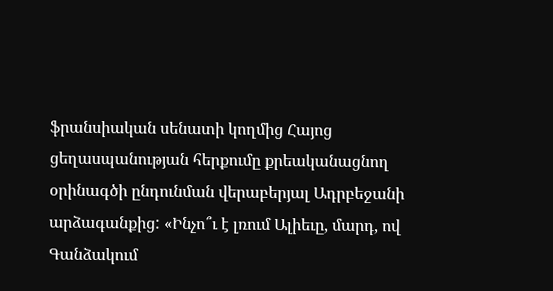ֆրանսիական սենատի կողմից Հայոց ցեղասպանության հերքումը քրեականացնող օրինագծի ընդունման վերաբերյալ Ադրբեջանի արձագանքից: «Ինչո՞ւ է լռում Ալիեւը, մարդ, ով Գանձակում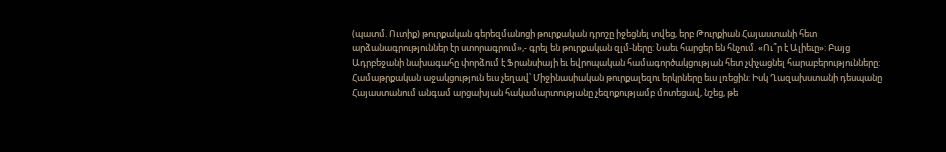(պատմ. Ուտիք) թուրքական գերեզմանոցի թուրքական դրոշը իջեցնել տվեց, երբ Թուրքիան Հայաստանի հետ արձանագրություններ էր ստորագրում»,- գրել են թուրքական զլմ-ները: Նաեւ հարցեր են հնչում. «Ու՞ր է Ալիեւը»: Բայց Ադրբեջանի նախագահը փորձում է Ֆրանսիայի եւ եվրոպական համագործակցության հետ չփչացնել հարաբերությունները:
Համաթրքական աջակցություն եւս չեղավ՝ Միջինասիական թուրքալեզու երկրները եւս լռեցին: Իսկ Ղազախստանի դեսպանը Հայաստանում անգամ արցախյան հակամարտությանը չեզոքությամբ մոտեցավ, նշեց, թե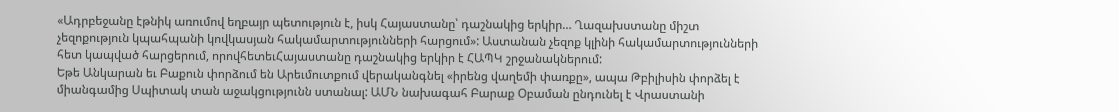«Ադրբեջանը էթնիկ առումով եղբայր պետություն է, իսկ Հայաստանը՝ դաշնակից երկիր… Ղազախստանը միշտ չեզոքություն կպահպանի կովկասյան հակամարտությունների հարցում»: Աստանան չեզոք կլինի հակամարտությունների հետ կապված հարցերում, որովհետեւՀայաստանը դաշնակից երկիր է ՀԱՊԿ շրջանակներում:
Եթե Անկարան եւ Բաքուն փորձում են Արեւմուտքում վերականգնել «իրենց վաղեմի փառքը», ապա Թբիլիսին փորձել է միանգամից Սպիտակ տան աջակցությունն ստանալ: ԱՄՆ նախագահ Բարաք Օբաման ընդունել է Վրաստանի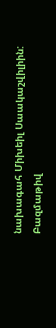նախագահ Միխեիլ Սաակաշվիլիին: Բազմաթիվ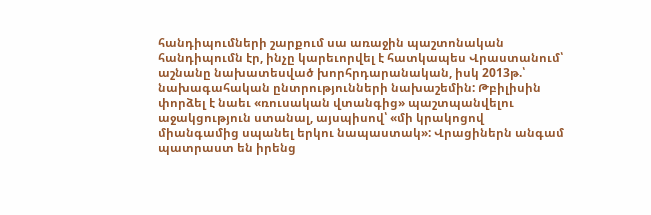հանդիպումների շարքում սա առաջին պաշտոնական հանդիպումն էր, ինչը կարեւորվել է հատկապես Վրաստանում՝ աշնանը նախատեսված խորհրդարանական, իսկ 2013թ.՝ նախագահական ընտրությունների նախաշեմին: Թբիլիսին փորձել է նաեւ «ռուսական վտանգից» պաշտպանվելու աջակցություն ստանալ, այսպիսով՝ «մի կրակոցով միանգամից սպանել երկու նապաստակ»: Վրացիներն անգամ պատրաստ են իրենց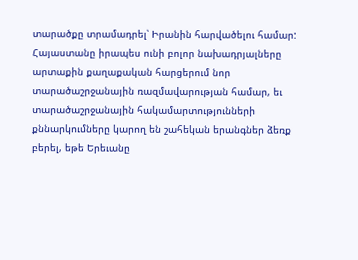տարածքը տրամադրել՝ Իրանին հարվածելու համար:
Հայաստանը իրապես ունի բոլոր նախադրյալները արտաքին քաղաքական հարցերում նոր տարածաշրջանային ռազմավարության համար, եւ տարածաշրջանային հակամարտությունների քննարկումները կարող են շահեկան երանգներ ձեռք բերել, եթե Երեւանը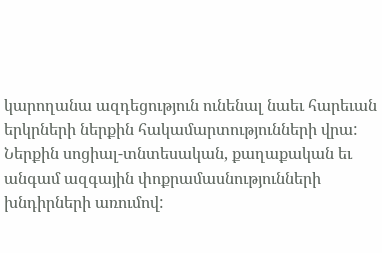կարողանա ազդեցություն ունենալ նաեւ հարեւան երկրների ներքին հակամարտությունների վրա: Ներքին սոցիալ-տնտեսական, քաղաքական եւ անգամ ազգային փոքրամասնությունների խնդիրների առումով: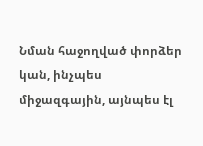Նման հաջողված փորձեր կան, ինչպես միջազգային, այնպես էլ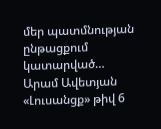մեր պատմնության ընթացքում կատարված…
Արամ Ավետյան
«Լուսանցք» թիվ 6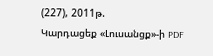(227), 2011թ.
Կարդացեք «Լուսանցք»-ի PDF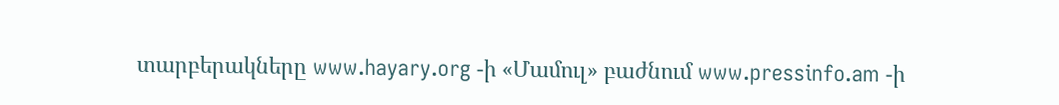տարբերակները www.hayary.org -ի «Մամուլ» բաժնում www.pressinfo.am -ի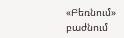«Բեռնում» բաժնում